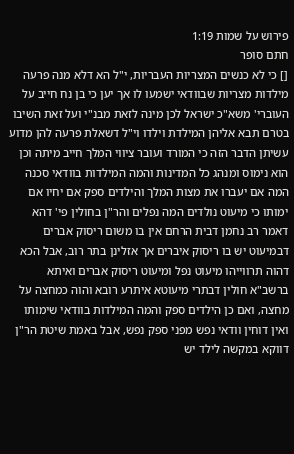פירוש על שמות 1:19
חתם סופר
[] כי לא כנשים המצריות העבריות, י"ל הא דלא מנה פרעה מילדות מצריות שבוודאי ישמעו לו אך יען כי בן נח חייב על העוברי' משא"כ ישראל לכן מינה לזאת מבנ"י ועל זאת השיבו בטרם תבא אליהן המילדת וילדו וי"ל דשאלת פרעה להן מדוע עשיתן הדבר הזה כי המורד ועובר ציווי המלך חייב מיתה וכן הוא נימוס ומנהג כל המדינות והמה המילדות בוודאי סכנה המה אם יעברו את מצות המלך והילדים ספק אם יחיו אם ימותו כי מיעוט נולדים המה נפלים והר"ן בחולין פי' דהא דאמר רב נחמן דבית הרחם אין בו משום ריסוק אברים דבמיעוט יש בו ריסוק איברים אך אזלינן בתר רוב, אבל הכא דהוה תרווייהו מיעוט נפל ומיעוט ריסוק אברים ואיתא ברשב"א חולין דבתרי מיעוטא איתרע רובא והוה כמחצה על מחצה, ואם כן הילדים ספק והמה המילדות בוודאי שימותו ואין דוחין וודאי נפש מפני ספק נפש, אבל באמת שיטת הר"ן דווקא במקשה לילד יש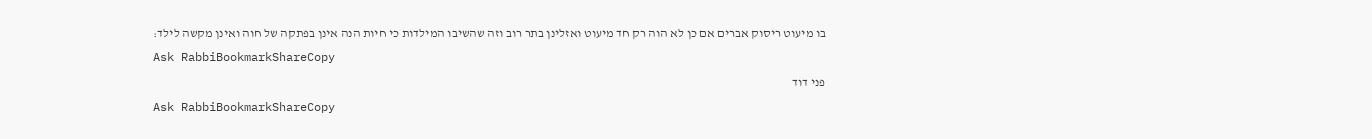בו מיעוט ריסוק אברים אם כן לא הוה רק חד מיעוט ואזלינן בתר רוב וזה שהשיבו המילדות כי חיות הנה אינן בפתקה של חוה ואינן מקשה לילד:
Ask RabbiBookmarkShareCopy
פני דוד
Ask RabbiBookmarkShareCopy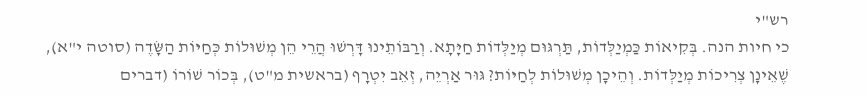רש"י
כי חיות הנה. בְּקִיאוֹת כַּמְיַלְּדוֹת, תַּרְגּוּם מְיַלְּדוֹת חַיָּתָא. וְרַבּוֹתֵינוּ דָּרְשׁוּ הֲרֵי הֵן מְשׁוּלוֹת כְּחַיּוֹת הַשָּׂדֶה (סוטה י"א), שֶׁאֵינָן צְרִיכוֹת מְיַלְּדוֹת. וְהֵיכָן מְשׁוּלוֹת לְחַיּוֹת? גּוּר אַרְיֵה, זְאֵב יִטְרָף (בראשית מ"ט), בְּכוֹר שׁוֹרוֹ (דברים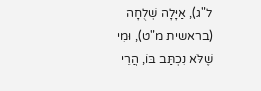ל"ג), אַיָּלָה שְׁלֻחָה (בראשית מ"ט), וּמִי שֶׁלֹּא נִכְתַּב בּוֹ, הֲרֵי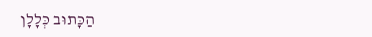הַכָּתוּב כְּלָלָן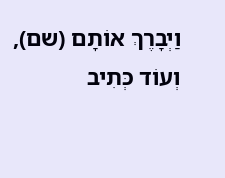וַיְבָרֶךְ אוֹתָם (שם), וְעוֹד כְּתִיב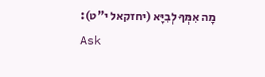מָה אִמְּךָ לְבִיָּא (יחזקאל י"ט):
Ask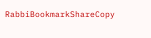RabbiBookmarkShareCopy